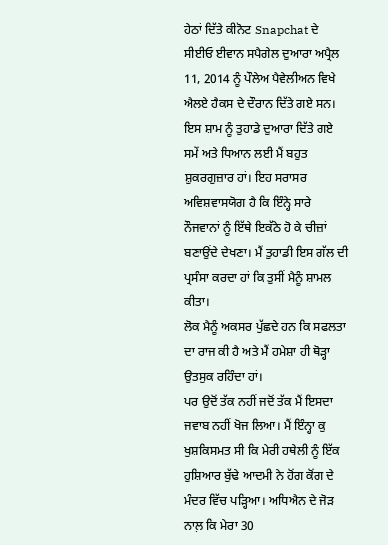ਹੇਠਾਂ ਦਿੱਤੇ ਕੀਨੋਟ Snapchat ਦੇ ਸੀਈਓ ਈਵਾਨ ਸਪੈਗੇਲ ਦੁਆਰਾ ਅਪ੍ਰੈਲ 11, 2014 ਨੂੰ ਪੌਲੇਅ ਪੈਵੇਲੀਅਨ ਵਿਖੇ ਐਲਏ ਹੈਕਸ ਦੇ ਦੌਰਾਨ ਦਿੱਤੇ ਗਏ ਸਨ।
ਇਸ ਸ਼ਾਮ ਨੂੰ ਤੁਹਾਡੇ ਦੁਆਰਾ ਦਿੱਤੇ ਗਏ ਸਮੇਂ ਅਤੇ ਧਿਆਨ ਲਈ ਮੈਂ ਬਹੁਤ ਸ਼ੁਕਰਗੁਜ਼ਾਰ ਹਾਂ। ਇਹ ਸਰਾਸਰ ਅਵਿਸ਼ਵਾਸਯੋਗ ਹੈ ਕਿ ਇੰਨ੍ਹੇ ਸਾਰੇ ਨੌਜਵਾਨਾਂ ਨੂੰ ਇੱਥੇ ਇਕੱਠੇ ਹੋ ਕੇ ਚੀਜ਼ਾਂ ਬਣਾਉਂਦੇ ਦੇਖਣਾ। ਮੈਂ ਤੁਹਾਡੀ ਇਸ ਗੱਲ ਦੀ ਪ੍ਰਸੰਸਾ ਕਰਦਾ ਹਾਂ ਕਿ ਤੁਸੀਂ ਮੈਨੂੰ ਸ਼ਾਮਲ ਕੀਤਾ।
ਲੋਕ ਮੈਨੂੰ ਅਕਸਰ ਪੁੱਛਦੇ ਹਨ ਕਿ ਸਫਲਤਾ ਦਾ ਰਾਜ ਕੀ ਹੈ ਅਤੇ ਮੈਂ ਹਮੇਸ਼ਾ ਹੀ ਥੋੜ੍ਹਾ ਉਤਸੁਕ ਰਹਿੰਦਾ ਹਾਂ।
ਪਰ ਉਦੋਂ ਤੱਕ ਨਹੀਂ ਜਦੋਂ ਤੱਕ ਮੈਂ ਇਸਦਾ ਜਵਾਬ ਨਹੀਂ ਖੋਜ ਲਿਆ। ਮੈਂ ਇੰਨ੍ਹਾ ਕੁ ਖੁਸ਼ਕਿਸਮਤ ਸੀ ਕਿ ਮੇਰੀ ਹਥੇਲੀ ਨੂੰ ਇੱਕ ਹੁਸ਼ਿਆਰ ਬੁੱਢੇ ਆਦਮੀ ਨੇ ਹੋਂਗ ਕੋਂਗ ਦੇ ਮੰਦਰ ਵਿੱਚ ਪੜ੍ਹਿਆ। ਅਧਿਐਨ ਦੇ ਜੋੜ ਨਾਲ਼ ਕਿ ਮੇਰਾ 30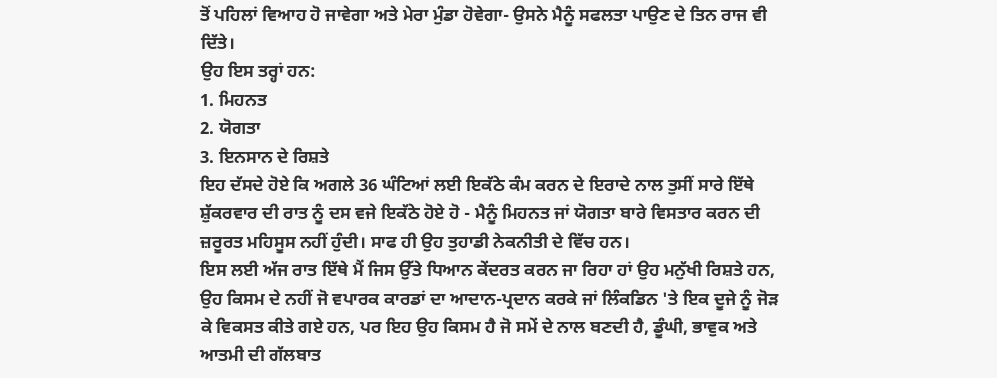ਤੋਂ ਪਹਿਲਾਂ ਵਿਆਹ ਹੋ ਜਾਵੇਗਾ ਅਤੇ ਮੇਰਾ ਮੁੰਡਾ ਹੋਵੇਗਾ- ਉਸਨੇ ਮੈਨੂੰ ਸਫਲਤਾ ਪਾਉਣ ਦੇ ਤਿਨ ਰਾਜ ਵੀ ਦਿੱਤੇ।
ਉਹ ਇਸ ਤਰ੍ਹਾਂ ਹਨ:
1. ਮਿਹਨਤ
2. ਯੋਗਤਾ
3. ਇਨਸਾਨ ਦੇ ਰਿਸ਼ਤੇ
ਇਹ ਦੱਸਦੇ ਹੋਏ ਕਿ ਅਗਲੇ 36 ਘੰਟਿਆਂ ਲਈ ਇਕੱਠੇ ਕੰਮ ਕਰਨ ਦੇ ਇਰਾਦੇ ਨਾਲ ਤੁਸੀਂ ਸਾਰੇ ਇੱਥੇ ਸ਼ੁੱਕਰਵਾਰ ਦੀ ਰਾਤ ਨੂੰ ਦਸ ਵਜੇ ਇਕੱਠੇ ਹੋਏ ਹੋ - ਮੈਨੂੰ ਮਿਹਨਤ ਜਾਂ ਯੋਗਤਾ ਬਾਰੇ ਵਿਸਤਾਰ ਕਰਨ ਦੀ ਜ਼ਰੂਰਤ ਮਹਿਸੂਸ ਨਹੀਂ ਹੁੰਦੀ। ਸਾਫ ਹੀ ਉਹ ਤੁਹਾਡੀ ਨੇਕਨੀਤੀ ਦੇ ਵਿੱਚ ਹਨ।
ਇਸ ਲਈ ਅੱਜ ਰਾਤ ਇੱਥੇ ਮੈਂ ਜਿਸ ਉੱਤੇ ਧਿਆਨ ਕੇਂਦਰਤ ਕਰਨ ਜਾ ਰਿਹਾ ਹਾਂ ਉਹ ਮਨੁੱਖੀ ਰਿਸ਼ਤੇ ਹਨ, ਉਹ ਕਿਸਮ ਦੇ ਨਹੀਂ ਜੋ ਵਪਾਰਕ ਕਾਰਡਾਂ ਦਾ ਆਦਾਨ-ਪ੍ਰਦਾਨ ਕਰਕੇ ਜਾਂ ਲਿੰਕਡਿਨ 'ਤੇ ਇਕ ਦੂਜੇ ਨੂੰ ਜੋੜ ਕੇ ਵਿਕਸਤ ਕੀਤੇ ਗਏ ਹਨ, ਪਰ ਇਹ ਉਹ ਕਿਸਮ ਹੈ ਜੋ ਸਮੇਂ ਦੇ ਨਾਲ ਬਣਦੀ ਹੈ, ਡੂੰਘੀ, ਭਾਵੁਕ ਅਤੇ ਆਤਮੀ ਦੀ ਗੱਲਬਾਤ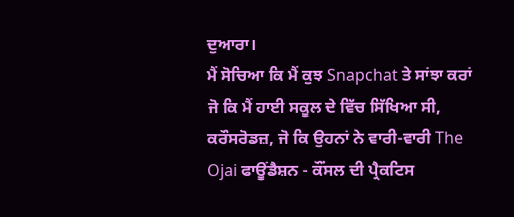ਦੁਆਰਾ।
ਮੈਂ ਸੋਚਿਆ ਕਿ ਮੈਂ ਕੁਝ Snapchat ਤੇ ਸਾਂਝਾ ਕਰਾਂ ਜੋ ਕਿ ਮੈਂ ਹਾਈ ਸਕੂਲ ਦੇ ਵਿੱਚ ਸਿੱਖਿਆ ਸੀ, ਕਰੌਸਰੋਡਜ਼, ਜੋ ਕਿ ਉਹਨਾਂ ਨੇ ਵਾਰੀ-ਵਾਰੀ The Ojai ਫਾਊਂਡੈਸ਼ਨ - ਕੌਂਸਲ ਦੀ ਪ੍ਰੈਕਟਿਸ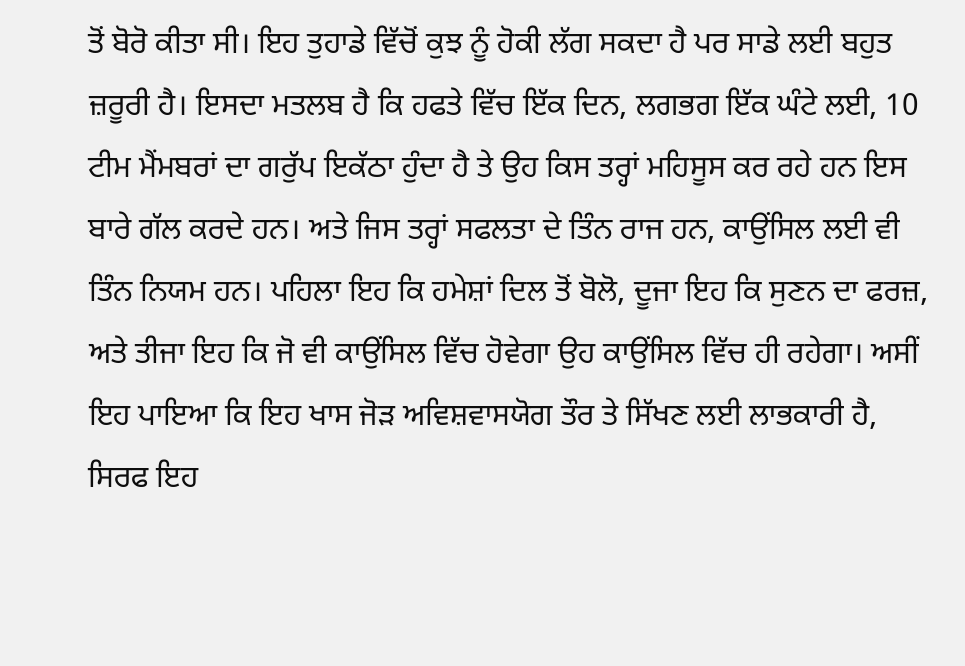ਤੋਂ ਬੋਰੋ ਕੀਤਾ ਸੀ। ਇਹ ਤੁਹਾਡੇ ਵਿੱਚੋਂ ਕੁਝ ਨੂੰ ਹੋਕੀ ਲੱਗ ਸਕਦਾ ਹੈ ਪਰ ਸਾਡੇ ਲਈ ਬਹੁਤ ਜ਼ਰੂਰੀ ਹੈ। ਇਸਦਾ ਮਤਲਬ ਹੈ ਕਿ ਹਫਤੇ ਵਿੱਚ ਇੱਕ ਦਿਨ, ਲਗਭਗ ਇੱਕ ਘੰਟੇ ਲਈ, 10 ਟੀਮ ਮੈਂਮਬਰਾਂ ਦਾ ਗਰੁੱਪ ਇਕੱਠਾ ਹੁੰਦਾ ਹੈ ਤੇ ਉਹ ਕਿਸ ਤਰ੍ਹਾਂ ਮਹਿਸੂਸ ਕਰ ਰਹੇ ਹਨ ਇਸ ਬਾਰੇ ਗੱਲ ਕਰਦੇ ਹਨ। ਅਤੇ ਜਿਸ ਤਰ੍ਹਾਂ ਸਫਲਤਾ ਦੇ ਤਿੰਨ ਰਾਜ ਹਨ, ਕਾਉਂਸਿਲ ਲਈ ਵੀ ਤਿੰਨ ਨਿਯਮ ਹਨ। ਪਹਿਲਾ ਇਹ ਕਿ ਹਮੇਸ਼ਾਂ ਦਿਲ ਤੋਂ ਬੋਲੋ, ਦੂਜਾ ਇਹ ਕਿ ਸੁਣਨ ਦਾ ਫਰਜ਼, ਅਤੇ ਤੀਜਾ ਇਹ ਕਿ ਜੋ ਵੀ ਕਾਉਂਸਿਲ ਵਿੱਚ ਹੋਵੇਗਾ ਉਹ ਕਾਉਂਸਿਲ ਵਿੱਚ ਹੀ ਰਹੇਗਾ। ਅਸੀਂ ਇਹ ਪਾਇਆ ਕਿ ਇਹ ਖਾਸ ਜੋੜ ਅਵਿਸ਼ਵਾਸਯੋਗ ਤੌਰ ਤੇ ਸਿੱਖਣ ਲਈ ਲਾਭਕਾਰੀ ਹੈ, ਸਿਰਫ ਇਹ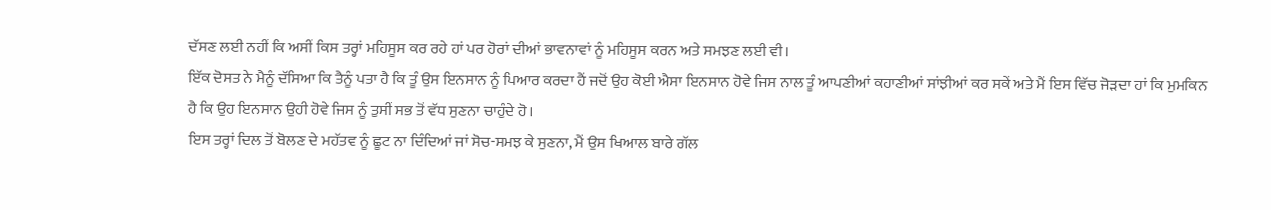ਦੱਸਣ ਲਈ ਨਹੀਂ ਕਿ ਅਸੀਂ ਕਿਸ ਤਰ੍ਹਾਂ ਮਹਿਸੂਸ ਕਰ ਰਹੇ ਹਾਂ ਪਰ ਹੋਰਾਂ ਦੀਆਂ ਭਾਵਨਾਵਾਂ ਨੂੰ ਮਹਿਸੂਸ ਕਰਨ ਅਤੇ ਸਮਝਣ ਲਈ ਵੀ।
ਇੱਕ ਦੋਸਤ ਨੇ ਮੈਨੂੰ ਦੱਸਿਆ ਕਿ ਤੈਨੂੰ ਪਤਾ ਹੈ ਕਿ ਤੂੰ ਉਸ ਇਨਸਾਨ ਨੂੰ ਪਿਆਰ ਕਰਦਾ ਹੈਂ ਜਦੋਂ ਉਹ ਕੋਈ ਐਸਾ ਇਨਸਾਨ ਹੋਵੇ ਜਿਸ ਨਾਲ ਤੂੰ ਆਪਣੀਆਂ ਕਹਾਣੀਆਂ ਸਾਂਝੀਆਂ ਕਰ ਸਕੇਂ ਅਤੇ ਮੈਂ ਇਸ ਵਿੱਚ ਜੋੜਦਾ ਹਾਂ ਕਿ ਮੁਮਕਿਨ ਹੈ ਕਿ ਉਹ ਇਨਸਾਨ ਉਹੀ ਹੋਵੇ ਜਿਸ ਨੂੰ ਤੁਸੀਂ ਸਭ ਤੋਂ ਵੱਧ ਸੁਣਨਾ ਚਾਹੁੰਦੇ ਹੋ।
ਇਸ ਤਰ੍ਹਾਂ ਦਿਲ ਤੋਂ ਬੋਲਣ ਦੇ ਮਹੱਤਵ ਨੂੰ ਛੂਟ ਨਾ ਦਿੰਦਿਆਂ ਜਾਂ ਸੋਚ-ਸਮਝ ਕੇ ਸੁਣਨਾ, ਮੈਂ ਉਸ ਖਿਆਲ ਬਾਰੇ ਗੱਲ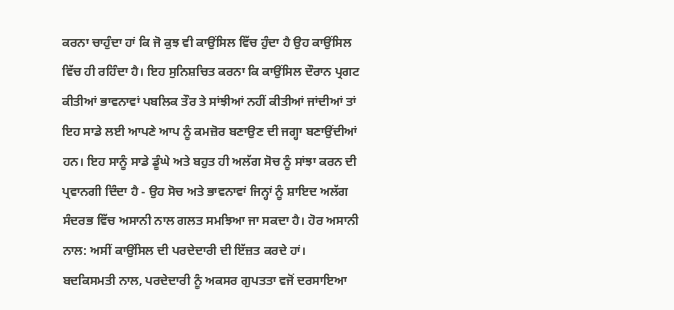ਕਰਨਾ ਚਾਹੁੰਦਾ ਹਾਂ ਕਿ ਜੋ ਕੁਝ ਵੀ ਕਾਉਂਸਿਲ ਵਿੱਚ ਹੁੰਦਾ ਹੈ ਉਹ ਕਾਉਂਸਿਲ ਵਿੱਚ ਹੀ ਰਹਿੰਦਾ ਹੈ। ਇਹ ਸੁਨਿਸ਼ਚਿਤ ਕਰਨਾ ਕਿ ਕਾਉਂਸਿਲ ਦੌਰਾਨ ਪ੍ਰਗਟ ਕੀਤੀਆਂ ਭਾਵਨਾਵਾਂ ਪਬਲਿਕ ਤੌਰ ਤੇ ਸਾਂਝੀਆਂ ਨਹੀਂ ਕੀਤੀਆਂ ਜਾਂਦੀਆਂ ਤਾਂ ਇਹ ਸਾਡੇ ਲਈ ਆਪਣੇ ਆਪ ਨੂੰ ਕਮਜ਼ੋਰ ਬਣਾਉਣ ਦੀ ਜਗ੍ਹਾ ਬਣਾਉਂਦੀਆਂ ਹਨ। ਇਹ ਸਾਨੂੰ ਸਾਡੇ ਡੂੰਘੇ ਅਤੇ ਬਹੁਤ ਹੀ ਅਲੱਗ ਸੋਚ ਨੂੰ ਸਾਂਝਾ ਕਰਨ ਦੀ ਪ੍ਰਵਾਨਗੀ ਦਿੰਦਾ ਹੈ - ਉਹ ਸੋਚ ਅਤੇ ਭਾਵਨਾਵਾਂ ਜਿਨ੍ਹਾਂ ਨੂੰ ਸ਼ਾਇਦ ਅਲੱਗ ਸੰਦਰਭ ਵਿੱਚ ਅਸਾਨੀ ਨਾਲ ਗਲਤ ਸਮਝਿਆ ਜਾ ਸਕਦਾ ਹੈ। ਹੋਰ ਅਸਾਨੀ ਨਾਲ: ਅਸੀਂ ਕਾਉਂਸਿਲ ਦੀ ਪਰਦੇਦਾਰੀ ਦੀ ਇੱਜ਼ਤ ਕਰਦੇ ਹਾਂ।
ਬਦਕਿਸਮਤੀ ਨਾਲ, ਪਰਦੇਦਾਰੀ ਨੂੰ ਅਕਸਰ ਗੁਪਤਤਾ ਵਜੋਂ ਦਰਸਾਇਆ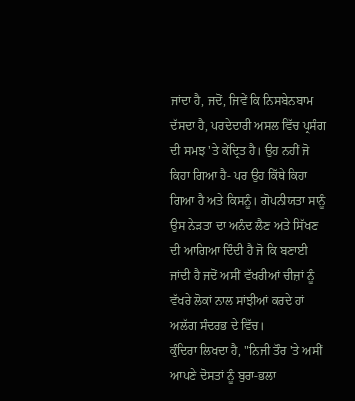ਜਾਂਦਾ ਹੈ, ਜਦੋਂ, ਜਿਵੇਂ ਕਿ ਨਿਸਬੇਨਬਾਮ ਦੱਸਦਾ ਹੈ, ਪਰਦੇਦਾਰੀ ਅਸਲ ਵਿੱਚ ਪ੍ਰਸੰਗ ਦੀ ਸਮਝ 'ਤੇ ਕੇਂਦ੍ਰਿਤ ਹੈ। ਉਹ ਨਹੀਂ ਜੋ ਕਿਹਾ ਗਿਆ ਹੈ- ਪਰ ਉਹ ਕਿੱਥੇ ਕਿਹਾ ਗਿਆ ਹੈ ਅਤੇ ਕਿਸਨੂੰ। ਗੋਪਨੀਯਤਾ ਸਾਨੂੰ ਉਸ ਨੇੜਤਾ ਦਾ ਅਨੰਦ ਲੈਣ ਅਤੇ ਸਿੱਖਣ ਦੀ ਆਗਿਆ ਦਿੰਦੀ ਹੈ ਜੋ ਕਿ ਬਣਾਈ ਜਾਂਦੀ ਹੈ ਜਦੋਂ ਅਸੀਂ ਵੱਖਰੀਆਂ ਚੀਜ਼ਾਂ ਨੂੰ ਵੱਖਰੇ ਲੋਕਾਂ ਨਾਲ ਸਾਂਝੀਆਂ ਕਰਦੇ ਹਾਂ ਅਲੱਗ ਸੰਦਰਭ ਦੇ ਵਿੱਚ।
ਕੁੰਦਿਰਾ ਲਿਖਦਾ ਹੈ, "ਨਿਜੀ ਤੌਰ 'ਤੇ ਅਸੀਂ ਆਪਣੇ ਦੋਸਤਾਂ ਨੂੰ ਬੁਰਾ-ਭਲਾ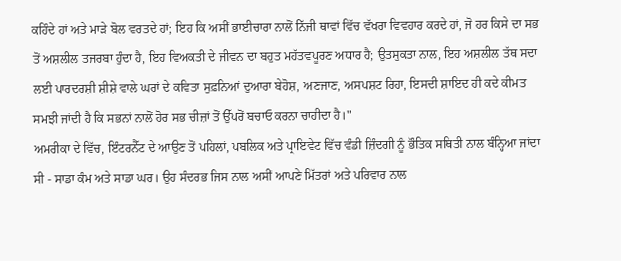ਕਹਿੰਦੇ ਹਾਂ ਅਤੇ ਮਾੜੇ ਬੋਲ ਵਰਤਦੇ ਹਾਂ; ਇਹ ਕਿ ਅਸੀਂ ਭਾਈਚਾਰਾ ਨਾਲੋਂ ਨਿੱਜੀ ਥਾਵਾਂ ਵਿੱਚ ਵੱਖਰਾ ਵਿਵਹਾਰ ਕਰਦੇ ਹਾਂ, ਜੋ ਹਰ ਕਿਸੇ ਦਾ ਸਭ ਤੋਂ ਅਸ਼ਲੀਲ ਤਜਰਬਾ ਹੁੰਦਾ ਹੈ, ਇਹ ਵਿਅਕਤੀ ਦੇ ਜੀਵਨ ਦਾ ਬਹੁਤ ਮਹੱਤਵਪੂਰਣ ਅਧਾਰ ਹੈ; ਉਤਸੁਕਤਾ ਨਾਲ, ਇਹ ਅਸ਼ਲੀਲ ਤੱਥ ਸਦਾ ਲਈ ਪਾਰਦਰਸ਼ੀ ਸ਼ੀਸ਼ੇ ਵਾਲੇ ਘਰਾਂ ਦੇ ਕਵਿਤਾ ਸੁਫ਼ਨਿਆਂ ਦੁਆਰਾ ਬੇਹੋਸ਼, ਅਣਜਾਣ, ਅਸਪਸ਼ਟ ਰਿਹਾ, ਇਸਦੀ ਸ਼ਾਇਦ ਹੀ ਕਦੇ ਕੀਮਤ ਸਮਝੀ ਜਾਂਦੀ ਹੈ ਕਿ ਸਭਨਾਂ ਨਾਲੋਂ ਹੋਰ ਸਭ ਚੀਜ਼ਾਂ ਤੋਂ ਉੱਪਰੋਂ ਬਚਾਓ ਕਰਨਾ ਚਾਹੀਦਾ ਹੈ।"
ਅਮਰੀਕਾ ਦੇ ਵਿੱਚ, ਇੰਟਰਨੈੱਟ ਦੇ ਆਉਣ ਤੋਂ ਪਹਿਲਾਂ, ਪਬਲਿਕ ਅਤੇ ਪ੍ਰਾਇਵੇਟ ਵਿੱਚ ਵੰਡੀ ਜ਼ਿੰਦਗੀ ਨੂੰ ਭੌਤਿਕ ਸਥਿਤੀ ਨਾਲ ਬੰਨ੍ਹਿਆ ਜਾਂਦਾ ਸੀ - ਸਾਡਾ ਕੰਮ ਅਤੇ ਸਾਡਾ ਘਰ। ਉਹ ਸੰਦਰਭ ਜਿਸ ਨਾਲ ਅਸੀਂ ਆਪਣੇ ਮਿੱਤਰਾਂ ਅਤੇ ਪਰਿਵਾਰ ਨਾਲ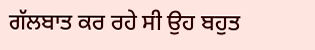ਗੱਲਬਾਤ ਕਰ ਰਹੇ ਸੀ ਉਹ ਬਹੁਤ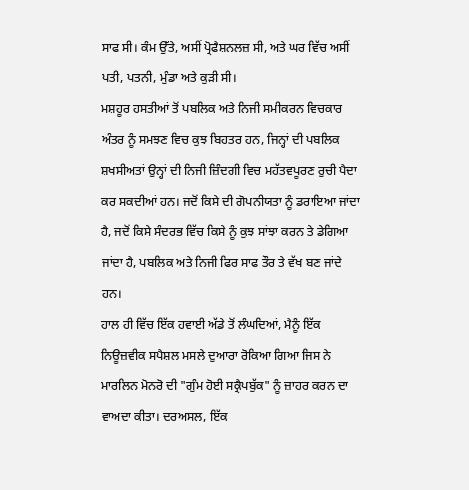ਸਾਫ ਸੀ। ਕੰਮ ਉੱਤੇ, ਅਸੀਂ ਪ੍ਰੋਫੈਸ਼ਨਲਜ਼ ਸੀ, ਅਤੇ ਘਰ ਵਿੱਚ ਅਸੀਂ ਪਤੀ, ਪਤਨੀ, ਮੁੰਡਾ ਅਤੇ ਕੁੜੀ ਸੀ।
ਮਸ਼ਹੂਰ ਹਸਤੀਆਂ ਤੋਂ ਪਬਲਿਕ ਅਤੇ ਨਿਜੀ ਸਮੀਕਰਨ ਵਿਚਕਾਰ ਅੰਤਰ ਨੂੰ ਸਮਝਣ ਵਿਚ ਕੁਝ ਬਿਹਤਰ ਹਨ, ਜਿਨ੍ਹਾਂ ਦੀ ਪਬਲਿਕ ਸ਼ਖਸੀਅਤਾਂ ਉਨ੍ਹਾਂ ਦੀ ਨਿਜੀ ਜ਼ਿੰਦਗੀ ਵਿਚ ਮਹੱਤਵਪੂਰਣ ਰੁਚੀ ਪੈਦਾ ਕਰ ਸਕਦੀਆਂ ਹਨ। ਜਦੋਂ ਕਿਸੇ ਦੀ ਗੋਪਨੀਯਤਾ ਨੂੰ ਡਰਾਇਆ ਜਾਂਦਾ ਹੈ, ਜਦੋਂ ਕਿਸੇ ਸੰਦਰਭ ਵਿੱਚ ਕਿਸੇ ਨੂੰ ਕੁਝ ਸਾਂਝਾ ਕਰਨ ਤੇ ਡੇਗਿਆ ਜਾਂਦਾ ਹੈ, ਪਬਲਿਕ ਅਤੇ ਨਿਜੀ ਫਿਰ ਸਾਫ ਤੌਰ ਤੇ ਵੱਖ ਬਣ ਜਾਂਦੇ ਹਨ।
ਹਾਲ ਹੀ ਵਿੱਚ ਇੱਕ ਹਵਾਈ ਅੱਡੇ ਤੋਂ ਲੰਘਦਿਆਂ, ਮੈਨੂੰ ਇੱਕ ਨਿਊਜ਼ਵੀਕ ਸਪੈਸ਼ਲ ਮਸਲੇ ਦੁਆਰਾ ਰੋਕਿਆ ਗਿਆ ਜਿਸ ਨੇ ਮਾਰਲਿਨ ਮੋਨਰੋ ਦੀ "ਗੁੰਮ ਹੋਈ ਸਕ੍ਰੈਪਬੁੱਕ" ਨੂੰ ਜ਼ਾਹਰ ਕਰਨ ਦਾ ਵਾਅਦਾ ਕੀਤਾ। ਦਰਅਸਲ, ਇੱਕ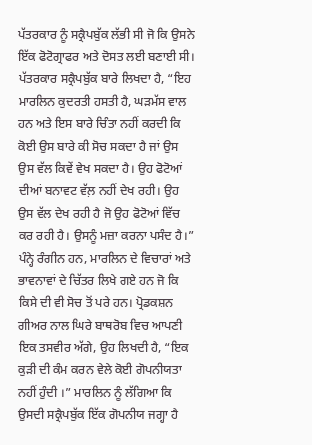ਪੱਤਰਕਾਰ ਨੂੰ ਸਕ੍ਰੈਪਬੁੱਕ ਲੱਭੀ ਸੀ ਜੋ ਕਿ ਉਸਨੇ ਇੱਕ ਫੋਟੋਗ੍ਰਾਫਰ ਅਤੇ ਦੋਸਤ ਲਈ ਬਣਾਈ ਸੀ।
ਪੱਤਰਕਾਰ ਸਕ੍ਰੈਪਬੁੱਕ ਬਾਰੇ ਲਿਖਦਾ ਹੈ, “ਇਹ ਮਾਰਲਿਨ ਕੁਦਰਤੀ ਹਸਤੀ ਹੈ, ਘੜਮੱਸ ਵਾਲ ਹਨ ਅਤੇ ਇਸ ਬਾਰੇ ਚਿੰਤਾ ਨਹੀਂ ਕਰਦੀ ਕਿ ਕੋਈ ਉਸ ਬਾਰੇ ਕੀ ਸੋਚ ਸਕਦਾ ਹੈ ਜਾਂ ਉਸ ਉਸ ਵੱਲ ਕਿਵੇਂ ਵੇਖ ਸਕਦਾ ਹੈ। ਉਹ ਫੋਟੋਆਂ ਦੀਆਂ ਬਨਾਵਟ ਵੱਲ਼ ਨਹੀਂ ਦੇਖ ਰਹੀ। ਉਹ ਉਸ ਵੱਲ ਦੇਖ ਰਹੀ ਹੈ ਜੋ ਉਹ ਫੋਟੋਆਂ ਵਿੱਚ ਕਰ ਰਹੀ ਹੈ। ਉਸਨੂੰ ਮਜ਼ਾ ਕਰਨਾ ਪਸੰਦ ਹੈ।”
ਪੰਨ੍ਹੇ ਰੰਗੀਨ ਹਨ, ਮਾਰਲਿਨ ਦੇ ਵਿਚਾਰਾਂ ਅਤੇ ਭਾਵਨਾਵਾਂ ਦੇ ਚਿੱਤਰ ਲਿਖੇ ਗਏ ਹਨ ਜੋ ਕਿ ਕਿਸੇ ਦੀ ਵੀ ਸੋਚ ਤੋਂ ਪਰੇ ਹਨ। ਪ੍ਰੋਡਕਸ਼ਨ ਗੀਅਰ ਨਾਲ ਘਿਰੇ ਬਾਥਰੋਬ ਵਿਚ ਆਪਣੀ ਇਕ ਤਸਵੀਰ ਅੱਗੇ, ਉਹ ਲਿਖਦੀ ਹੈ, “ਇਕ ਕੁੜੀ ਦੀ ਕੰਮ ਕਰਨ ਵੇਲੇ ਕੋਈ ਗੋਪਨੀਯਤਾ ਨਹੀਂ ਹੁੰਦੀ ।” ਮਾਰਲਿਨ ਨੂੰ ਲੱਗਿਆ ਕਿ ਉਸਦੀ ਸਕ੍ਰੈਪਬੁੱਕ ਇੱਕ ਗੋਪਨੀਯ ਜਗ੍ਹਾ ਹੈ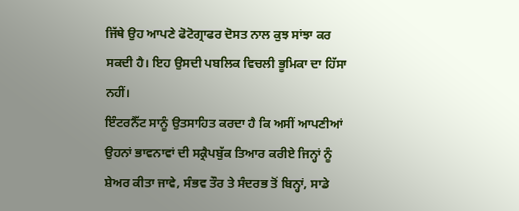ਜਿੱਥੇ ਉਹ ਆਪਣੇ ਫੋਟੋਗ੍ਰਾਫਰ ਦੋਸਤ ਨਾਲ ਕੁਝ ਸਾਂਝਾ ਕਰ ਸਕਦੀ ਹੈ। ਇਹ ਉਸਦੀ ਪਬਲਿਕ ਵਿਚਲੀ ਭੂਮਿਕਾ ਦਾ ਹਿੱਸਾ ਨਹੀਂ।
ਇੰਟਰਨੈੱਟ ਸਾਨੂੰ ਉਤਸਾਹਿਤ ਕਰਦਾ ਹੈ ਕਿ ਅਸੀਂ ਆਪਣੀਆਂ ਉਹਨਾਂ ਭਾਵਨਾਵਾਂ ਦੀ ਸਕ੍ਰੈਪਬੁੱਕ ਤਿਆਰ ਕਰੀਏ ਜਿਨ੍ਹਾਂ ਨੂੰ ਸ਼ੇਅਰ ਕੀਤਾ ਜਾਵੇ, ਸੰਭਵ ਤੌਰ ਤੇ ਸੰਦਰਭ ਤੋਂ ਬਿਨ੍ਹਾਂ, ਸਾਡੇ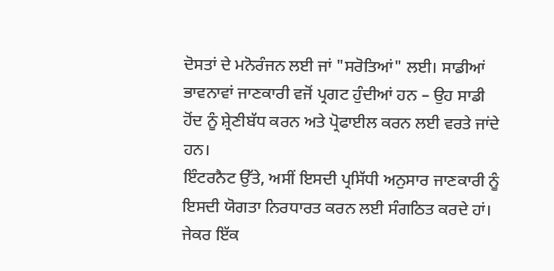ਦੋਸਤਾਂ ਦੇ ਮਨੋਰੰਜਨ ਲਈ ਜਾਂ "ਸਰੋਤਿਆਂ" ਲਈ। ਸਾਡੀਆਂ ਭਾਵਨਾਵਾਂ ਜਾਣਕਾਰੀ ਵਜੋਂ ਪ੍ਰਗਟ ਹੁੰਦੀਆਂ ਹਨ – ਉਹ ਸਾਡੀ ਹੋਂਦ ਨੂੰ ਸ਼੍ਰੇਣੀਬੱਧ ਕਰਨ ਅਤੇ ਪ੍ਰੋਫਾਈਲ ਕਰਨ ਲਈ ਵਰਤੇ ਜਾਂਦੇ ਹਨ।
ਇੰਟਰਨੈਟ ਉੱਤੇ, ਅਸੀਂ ਇਸਦੀ ਪ੍ਰਸਿੱਧੀ ਅਨੁਸਾਰ ਜਾਣਕਾਰੀ ਨੂੰ ਇਸਦੀ ਯੋਗਤਾ ਨਿਰਧਾਰਤ ਕਰਨ ਲਈ ਸੰਗਠਿਤ ਕਰਦੇ ਹਾਂ। ਜੇਕਰ ਇੱਕ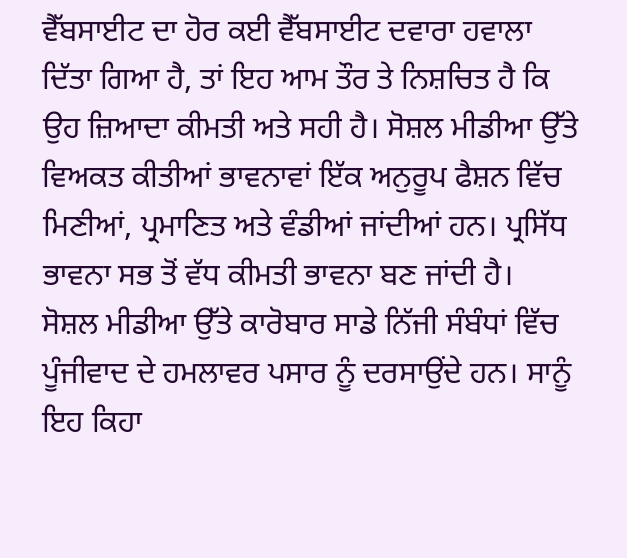ਵੈੱਬਸਾਈਟ ਦਾ ਹੋਰ ਕਈ ਵੈੱਬਸਾਈਟ ਦਵਾਰਾ ਹਵਾਲਾ ਦਿੱਤਾ ਗਿਆ ਹੈ, ਤਾਂ ਇਹ ਆਮ ਤੌਰ ਤੇ ਨਿਸ਼ਚਿਤ ਹੈ ਕਿ ਉਹ ਜ਼ਿਆਦਾ ਕੀਮਤੀ ਅਤੇ ਸਹੀ ਹੈ। ਸੋਸ਼ਲ ਮੀਡੀਆ ਉੱਤੇ ਵਿਅਕਤ ਕੀਤੀਆਂ ਭਾਵਨਾਵਾਂ ਇੱਕ ਅਨੁਰੂਪ ਫੈਸ਼ਨ ਵਿੱਚ ਮਿਣੀਆਂ, ਪ੍ਰਮਾਣਿਤ ਅਤੇ ਵੰਡੀਆਂ ਜਾਂਦੀਆਂ ਹਨ। ਪ੍ਰਸਿੱਧ ਭਾਵਨਾ ਸਭ ਤੋਂ ਵੱਧ ਕੀਮਤੀ ਭਾਵਨਾ ਬਣ ਜਾਂਦੀ ਹੈ।
ਸੋਸ਼ਲ ਮੀਡੀਆ ਉੱਤੇ ਕਾਰੋਬਾਰ ਸਾਡੇ ਨਿੱਜੀ ਸੰਬੰਧਾਂ ਵਿੱਚ ਪੂੰਜੀਵਾਦ ਦੇ ਹਮਲਾਵਰ ਪਸਾਰ ਨੂੰ ਦਰਸਾਉਂਦੇ ਹਨ। ਸਾਨੂੰ ਇਹ ਕਿਹਾ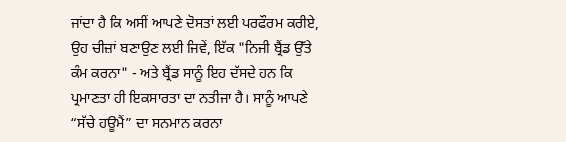ਜਾਂਦਾ ਹੈ ਕਿ ਅਸੀਂ ਆਪਣੇ ਦੋਸਤਾਂ ਲਈ ਪਰਫੌਰਮ ਕਰੀਏ, ਉਹ ਚੀਜ਼ਾਂ ਬਣਾਉਣ ਲਈ ਜਿਵੇਂ, ਇੱਕ "ਨਿਜੀ ਬ੍ਰੈਂਡ ਉੱਤੇ ਕੰਮ ਕਰਨਾ" - ਅਤੇ ਬ੍ਰੈਂਡ ਸਾਨੂੰ ਇਹ ਦੱਸਦੇ ਹਨ ਕਿ ਪ੍ਰਮਾਣਤਾ ਹੀ ਇਕਸਾਰਤਾ ਦਾ ਨਤੀਜਾ ਹੈ। ਸਾਨੂੰ ਆਪਣੇ “ਸੱਚੇ ਹਊਮੈਂ” ਦਾ ਸਨਮਾਨ ਕਰਨਾ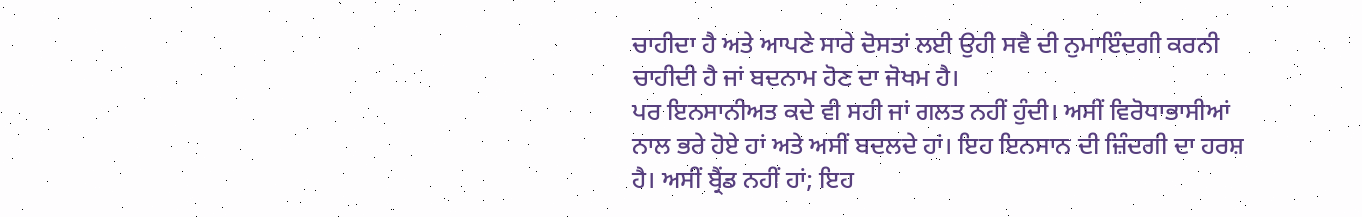ਚਾਹੀਦਾ ਹੈ ਅਤੇ ਆਪਣੇ ਸਾਰੇ ਦੋਸਤਾਂ ਲਈ ਉਹੀ ਸਵੈ ਦੀ ਨੁਮਾਇੰਦਗੀ ਕਰਨੀ ਚਾਹੀਦੀ ਹੈ ਜਾਂ ਬਦਨਾਮ ਹੋਣ ਦਾ ਜੋਖਮ ਹੈ।
ਪਰ ਇਨਸਾਨੀਅਤ ਕਦੇ ਵੀ ਸਹੀ ਜਾਂ ਗਲਤ ਨਹੀਂ ਹੁੰਦੀ। ਅਸੀਂ ਵਿਰੋਧਾਭਾਸੀਆਂ ਨਾਲ ਭਰੇ ਹੋਏ ਹਾਂ ਅਤੇ ਅਸੀਂ ਬਦਲਦੇ ਹਾਂ। ਇਹ ਇਨਸਾਨ ਦੀ ਜ਼ਿੰਦਗੀ ਦਾ ਹਰਸ਼ ਹੈ। ਅਸੀਂ ਬ੍ਰੈਂਡ ਨਹੀਂ ਹਾਂ; ਇਹ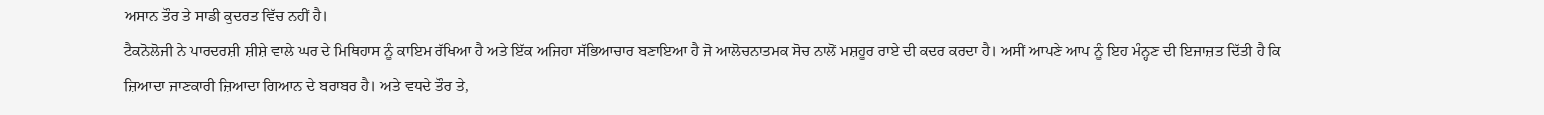ਅਸਾਨ ਤੌਰ ਤੇ ਸਾਡੀ ਕੁਦਰਤ ਵਿੱਚ ਨਹੀਂ ਹੈ।
ਟੈਕਨੋਲੋਜੀ ਨੇ ਪਾਰਦਰਸ਼ੀ ਸ਼ੀਸ਼ੇ ਵਾਲੇ ਘਰ ਦੇ ਮਿਥਿਹਾਸ ਨੂੰ ਕਾਇਮ ਰੱਖਿਆ ਹੈ ਅਤੇ ਇੱਕ ਅਜਿਹਾ ਸੱਭਿਆਚਾਰ ਬਣਾਇਆ ਹੈ ਜੋ ਆਲੋਚਨਾਤਮਕ ਸੋਚ ਨਾਲੋਂ ਮਸ਼ਹੂਰ ਰਾਏ ਦੀ ਕਦਰ ਕਰਦਾ ਹੈ। ਅਸੀਂ ਆਪਣੇ ਆਪ ਨੂੰ ਇਹ ਮੰਨ੍ਹਣ ਦੀ ਇਜਾਜ਼ਤ ਦਿੱਤੀ ਹੈ ਕਿ ਜ਼ਿਆਦਾ ਜਾਣਕਾਰੀ ਜ਼ਿਆਦਾ ਗਿਆਨ ਦੇ ਬਰਾਬਰ ਹੈ। ਅਤੇ ਵਧਦੇ ਤੌਰ ਤੇ,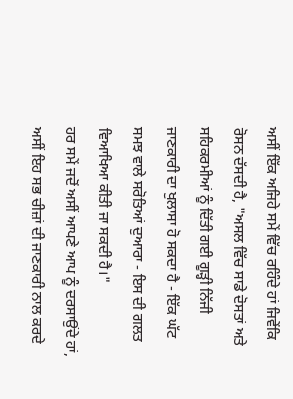ਅਸੀਂ ਇੱਕ ਅਜਿਹੇ ਸਮੇਂ ਵਿੱਚ ਰਹਿੰਦੇ ਹਾਂ ਜਿਵੇਂਕਿ ਰੋਸਨ ਦੱਸਦੀ ਹੈ, "ਅਸਲ ਵਿੱਚ ਸਾਡੇ ਦੋਸਤਾਂ ਅਤੇ ਸਹਿਕਰਮੀਆਂ ਨੂੰ ਦਿੱਤੀ ਗਈ ਗੂੜ੍ਹੀ ਨਿੱਜੀ ਜਾਣਕਾਰੀ ਦਾ ਖੁਲਾਸਾ ਹੋ ਸਕਦਾ ਹੈ - ਇੱਕ ਘੱਟ ਸਮਝ ਵਾਲੇ ਸਰੋਤਿਆਂ ਦੁਆਰਾ - ਇਸ ਦੀ ਗਲਤ ਵਿਆਖਿਆ ਕੀਤੀ ਜਾ ਸਕਦੀ ਹੈ।"
ਹਰ ਸਮੇਂ ਜਦੋਂ ਅਸੀਂ ਆਪਣੇ ਆਪ ਨੂੰ ਦਰਸਾਉਂਦੇ ਹਾਂ, ਅਸੀਂ ਇਹ ਸਭ ਚੀਜ਼ਾਂ ਦੀ ਜਾਣਕਾਰੀ ਨਾਲ ਕਰਦੇ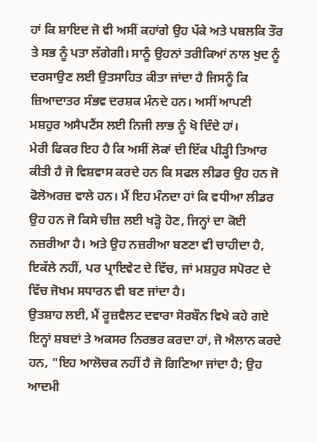ਹਾਂ ਕਿ ਸ਼ਾਇਦ ਜੋ ਵੀ ਅਸੀਂ ਕਹਾਂਗੇ ਉਹ ਪੱਕੇ ਅਤੇ ਪਬਲਕਿ ਤੌਰ ਤੇ ਸਭ ਨੂੰ ਪਤਾ ਲੱਗੇਗੀ। ਸਾਨੂੰ ਉਹਨਾਂ ਤਰੀਕਿਆਂ ਨਾਲ ਖੁਦ ਨੂੰ ਦਰਸਾਉਣ ਲਈ ਉਤਸਾਹਿਤ ਕੀਤਾ ਜਾਂਦਾ ਹੈ ਜਿਸਨੂੰ ਕਿ ਜ਼ਿਆਦਾਤਰ ਸੰਭਵ ਦਰਸ਼ਕ ਮੰਨਦੇ ਹਨ। ਅਸੀਂ ਆਪਣੀ ਮਸ਼ਹੁਰ ਅਸੈਪਟੈਂਸ ਲਈ ਨਿਜੀ ਲਾਭ ਨੂੰ ਖੋ ਦਿੰਦੇ ਹਾਂ।
ਮੇਰੀ ਫਿਕਰ ਇਹ ਹੈ ਕਿ ਅਸੀਂ ਲੋਕਾਂ ਦੀ ਇੱਕ ਪੀੜ੍ਹੀ ਤਿਆਰ ਕੀਤੀ ਹੈ ਜੋ ਵਿਸ਼ਵਾਸ ਕਰਦੇ ਹਨ ਕਿ ਸਫਲ ਲੀਡਰ ਉਹ ਹਨ ਜੋ ਫੋਲੋਅਰਜ਼ ਵਾਲੇ ਹਨ। ਮੈਂ ਇਹ ਮੰਨਦਾ ਹਾਂ ਕਿ ਵਧੀਆ ਲੀਡਰ ਉਹ ਹਨ ਜੋ ਕਿਸੇ ਚੀਜ਼ ਲਈ ਖੜ੍ਹੋ ਹੋਣ, ਜਿਨ੍ਹਾਂ ਦਾ ਕੋਈ ਨਜ਼ਰੀਆ ਹੈ। ਅਤੇ ਉਹ ਨਜ਼ਰੀਆ ਬਣਣਾ ਵੀ ਚਾਹੀਦਾ ਹੈ, ਇਕੱਲੇ ਨਹੀਂ, ਪਰ ਪ੍ਰਾਇਵੇਟ ਦੇ ਵਿੱਚ, ਜਾਂ ਮਸ਼ਹੁਰ ਸਪੋਰਟ ਦੇ ਵਿੱਚ ਜੋਖਮ ਸਧਾਰਨ ਵੀ ਬਣ ਜਾਂਦਾ ਹੈ।
ਉਤਸ਼ਾਹ ਲਈ, ਮੈਂ ਰੂਜ਼ਵੈਲਟ ਦਵਾਰਾ ਸੋਰਬੌਨ ਵਿਖੇ ਕਹੇ ਗਏ ਇਨ੍ਹਾਂ ਸ਼ਬਦਾਂ ਤੇ ਅਕਸਰ ਨਿਰਭਰ ਕਰਦਾ ਹਾਂ, ਜੋ ਐਲਾਨ ਕਰਦੇ ਹਨ, "ਇਹ ਆਲੋਚਕ ਨਹੀਂ ਹੈ ਜੋ ਗਿਣਿਆ ਜਾਂਦਾ ਹੈ; ਉਹ ਆਦਮੀ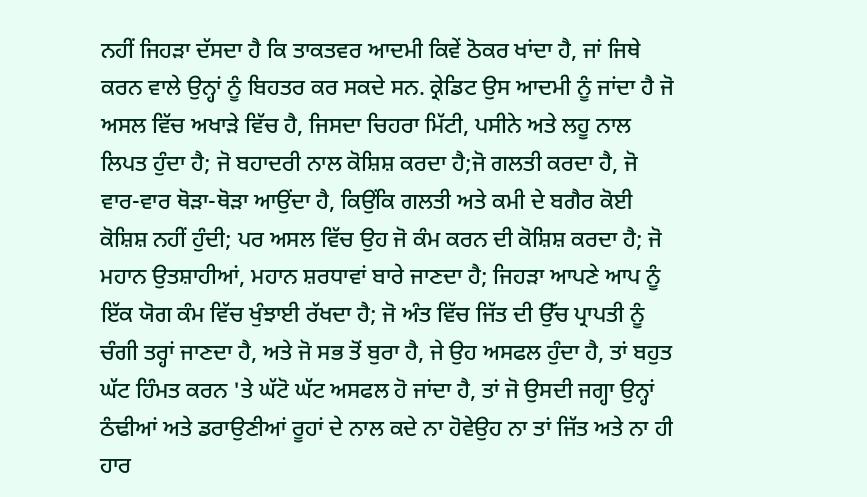ਨਹੀਂ ਜਿਹੜਾ ਦੱਸਦਾ ਹੈ ਕਿ ਤਾਕਤਵਰ ਆਦਮੀ ਕਿਵੇਂ ਠੋਕਰ ਖਾਂਦਾ ਹੈ, ਜਾਂ ਜਿਥੇ ਕਰਨ ਵਾਲੇ ਉਨ੍ਹਾਂ ਨੂੰ ਬਿਹਤਰ ਕਰ ਸਕਦੇ ਸਨ. ਕ੍ਰੇਡਿਟ ਉਸ ਆਦਮੀ ਨੂੰ ਜਾਂਦਾ ਹੈ ਜੋ ਅਸਲ ਵਿੱਚ ਅਖਾੜੇ ਵਿੱਚ ਹੈ, ਜਿਸਦਾ ਚਿਹਰਾ ਮਿੱਟੀ, ਪਸੀਨੇ ਅਤੇ ਲਹੂ ਨਾਲ ਲਿਪਤ ਹੁੰਦਾ ਹੈ; ਜੋ ਬਹਾਦਰੀ ਨਾਲ ਕੋਸ਼ਿਸ਼ ਕਰਦਾ ਹੈ;ਜੋ ਗਲਤੀ ਕਰਦਾ ਹੈ, ਜੋ ਵਾਰ-ਵਾਰ ਥੋੜਾ-ਥੋੜਾ ਆਉਂਦਾ ਹੈ, ਕਿਉਂਕਿ ਗਲਤੀ ਅਤੇ ਕਮੀ ਦੇ ਬਗੈਰ ਕੋਈ ਕੋਸ਼ਿਸ਼ ਨਹੀਂ ਹੁੰਦੀ; ਪਰ ਅਸਲ ਵਿੱਚ ਉਹ ਜੋ ਕੰਮ ਕਰਨ ਦੀ ਕੋਸ਼ਿਸ਼ ਕਰਦਾ ਹੈ; ਜੋ ਮਹਾਨ ਉਤਸ਼ਾਹੀਆਂ, ਮਹਾਨ ਸ਼ਰਧਾਵਾਂ ਬਾਰੇ ਜਾਣਦਾ ਹੈ; ਜਿਹੜਾ ਆਪਣੇ ਆਪ ਨੂੰ ਇੱਕ ਯੋਗ ਕੰਮ ਵਿੱਚ ਖੁੰਝਾਈ ਰੱਖਦਾ ਹੈ; ਜੋ ਅੰਤ ਵਿੱਚ ਜਿੱਤ ਦੀ ਉੱਚ ਪ੍ਰਾਪਤੀ ਨੂੰ ਚੰਗੀ ਤਰ੍ਹਾਂ ਜਾਣਦਾ ਹੈ, ਅਤੇ ਜੋ ਸਭ ਤੋਂ ਬੁਰਾ ਹੈ, ਜੇ ਉਹ ਅਸਫਲ ਹੁੰਦਾ ਹੈ, ਤਾਂ ਬਹੁਤ ਘੱਟ ਹਿੰਮਤ ਕਰਨ 'ਤੇ ਘੱਟੋ ਘੱਟ ਅਸਫਲ ਹੋ ਜਾਂਦਾ ਹੈ, ਤਾਂ ਜੋ ਉਸਦੀ ਜਗ੍ਹਾ ਉਨ੍ਹਾਂ ਠੰਢੀਆਂ ਅਤੇ ਡਰਾਉਣੀਆਂ ਰੂਹਾਂ ਦੇ ਨਾਲ ਕਦੇ ਨਾ ਹੋਵੇਉਹ ਨਾ ਤਾਂ ਜਿੱਤ ਅਤੇ ਨਾ ਹੀ ਹਾਰ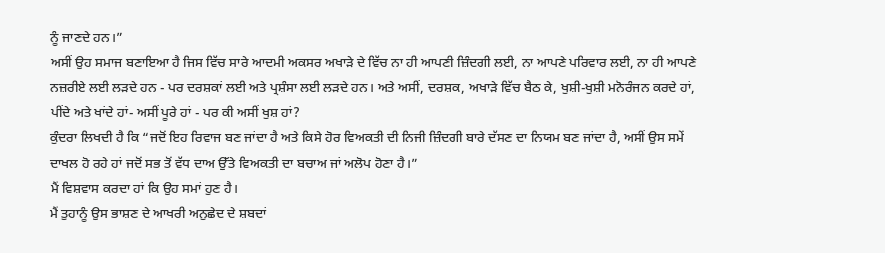ਨੂੰ ਜਾਣਦੇ ਹਨ।”
ਅਸੀਂ ਉਹ ਸਮਾਜ ਬਣਾਇਆ ਹੈ ਜਿਸ ਵਿੱਚ ਸਾਰੇ ਆਦਮੀ ਅਕਸਰ ਅਖਾੜੇ ਦੇ ਵਿੱਚ ਨਾ ਹੀ ਆਪਣੀ ਜ਼ਿੰਦਗੀ ਲਈ, ਨਾ ਆਪਣੇ ਪਰਿਵਾਰ ਲਈ, ਨਾ ਹੀ ਆਪਣੇ ਨਜ਼ਰੀਏ ਲਈ ਲੜਦੇ ਹਨ - ਪਰ ਦਰਸ਼ਕਾਂ ਲਈ ਅਤੇ ਪ੍ਰਸ਼ੰਸਾ ਲਈ ਲੜਦੇ ਹਨ। ਅਤੇ ਅਸੀਂ, ਦਰਸ਼ਕ, ਅਖਾੜੇ ਵਿੱਚ ਬੈਠ ਕੇ, ਖੁਸ਼ੀ-ਖੁਸ਼ੀ ਮਨੋਰੰਜਨ ਕਰਦੇ ਹਾਂ, ਪੀਂਦੇ ਅਤੇ ਖਾਂਦੇ ਹਾਂ- ਅਸੀਂ ਪੂਰੇ ਹਾਂ - ਪਰ ਕੀ ਅਸੀਂ ਖੁਸ਼ ਹਾਂ?
ਕੁੰਦਰਾ ਲਿਖਦੀ ਹੈ ਕਿ “ਜਦੋਂ ਇਹ ਰਿਵਾਜ ਬਣ ਜਾਂਦਾ ਹੈ ਅਤੇ ਕਿਸੇ ਹੋਰ ਵਿਅਕਤੀ ਦੀ ਨਿਜੀ ਜ਼ਿੰਦਗੀ ਬਾਰੇ ਦੱਸਣ ਦਾ ਨਿਯਮ ਬਣ ਜਾਂਦਾ ਹੈ, ਅਸੀਂ ਉਸ ਸਮੇਂ ਦਾਖਲ ਹੋ ਰਹੇ ਹਾਂ ਜਦੋਂ ਸਭ ਤੋਂ ਵੱਧ ਦਾਅ ਉੱਤੇ ਵਿਅਕਤੀ ਦਾ ਬਚਾਅ ਜਾਂ ਅਲੋਪ ਹੋਣਾ ਹੈ।”
ਮੈਂ ਵਿਸ਼ਵਾਸ ਕਰਦਾ ਹਾਂ ਕਿ ਉਹ ਸਮਾਂ ਹੁਣ ਹੈ।
ਮੈਂ ਤੁਹਾਨੂੰ ਉਸ ਭਾਸ਼ਣ ਦੇ ਆਖਰੀ ਅਨੁਛੇਦ ਦੇ ਸ਼ਬਦਾਂ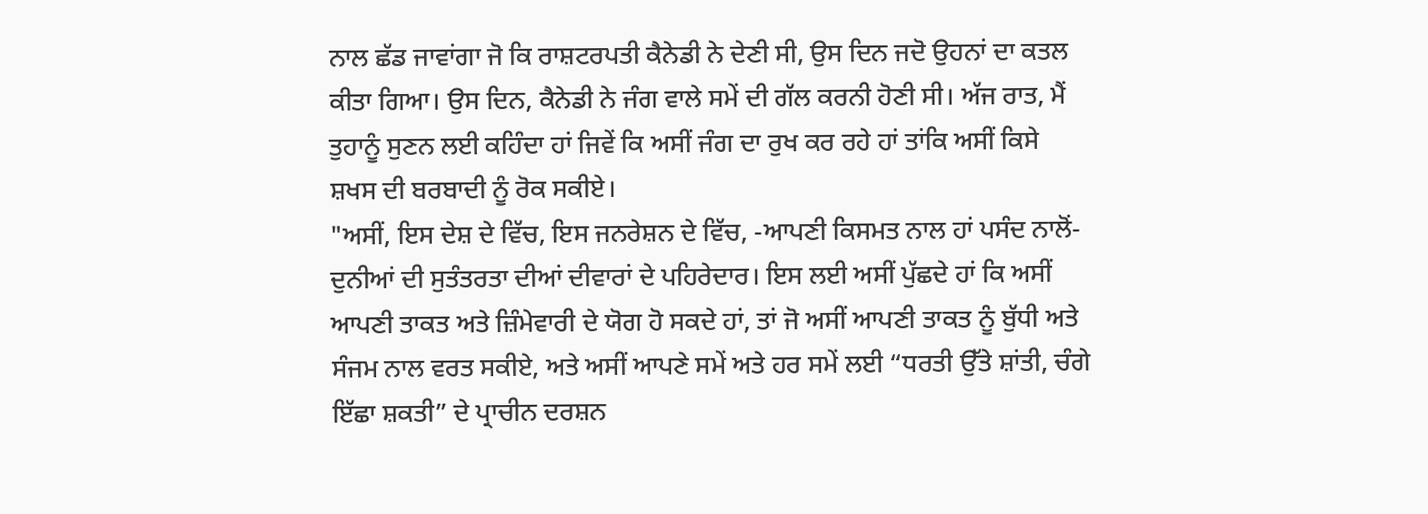ਨਾਲ ਛੱਡ ਜਾਵਾਂਗਾ ਜੋ ਕਿ ਰਾਸ਼ਟਰਪਤੀ ਕੈਨੇਡੀ ਨੇ ਦੇਣੀ ਸੀ, ਉਸ ਦਿਨ ਜਦੋ ਉਹਨਾਂ ਦਾ ਕਤਲ ਕੀਤਾ ਗਿਆ। ਉਸ ਦਿਨ, ਕੈਨੇਡੀ ਨੇ ਜੰਗ ਵਾਲੇ ਸਮੇਂ ਦੀ ਗੱਲ ਕਰਨੀ ਹੋਣੀ ਸੀ। ਅੱਜ ਰਾਤ, ਮੈਂ ਤੁਹਾਨੂੰ ਸੁਣਨ ਲਈ ਕਹਿੰਦਾ ਹਾਂ ਜਿਵੇਂ ਕਿ ਅਸੀਂ ਜੰਗ ਦਾ ਰੁਖ ਕਰ ਰਹੇ ਹਾਂ ਤਾਂਕਿ ਅਸੀਂ ਕਿਸੇ ਸ਼ਖਸ ਦੀ ਬਰਬਾਦੀ ਨੂੰ ਰੋਕ ਸਕੀਏ।
"ਅਸੀਂ, ਇਸ ਦੇਸ਼ ਦੇ ਵਿੱਚ, ਇਸ ਜਨਰੇਸ਼ਨ ਦੇ ਵਿੱਚ, -ਆਪਣੀ ਕਿਸਮਤ ਨਾਲ ਹਾਂ ਪਸੰਦ ਨਾਲੋਂ- ਦੁਨੀਆਂ ਦੀ ਸੁਤੰਤਰਤਾ ਦੀਆਂ ਦੀਵਾਰਾਂ ਦੇ ਪਹਿਰੇਦਾਰ। ਇਸ ਲਈ ਅਸੀਂ ਪੁੱਛਦੇ ਹਾਂ ਕਿ ਅਸੀਂ ਆਪਣੀ ਤਾਕਤ ਅਤੇ ਜ਼ਿੰਮੇਵਾਰੀ ਦੇ ਯੋਗ ਹੋ ਸਕਦੇ ਹਾਂ, ਤਾਂ ਜੋ ਅਸੀਂ ਆਪਣੀ ਤਾਕਤ ਨੂੰ ਬੁੱਧੀ ਅਤੇ ਸੰਜਮ ਨਾਲ ਵਰਤ ਸਕੀਏ, ਅਤੇ ਅਸੀਂ ਆਪਣੇ ਸਮੇਂ ਅਤੇ ਹਰ ਸਮੇਂ ਲਈ “ਧਰਤੀ ਉੱਤੇ ਸ਼ਾਂਤੀ, ਚੰਗੇ ਇੱਛਾ ਸ਼ਕਤੀ” ਦੇ ਪ੍ਰਾਚੀਨ ਦਰਸ਼ਨ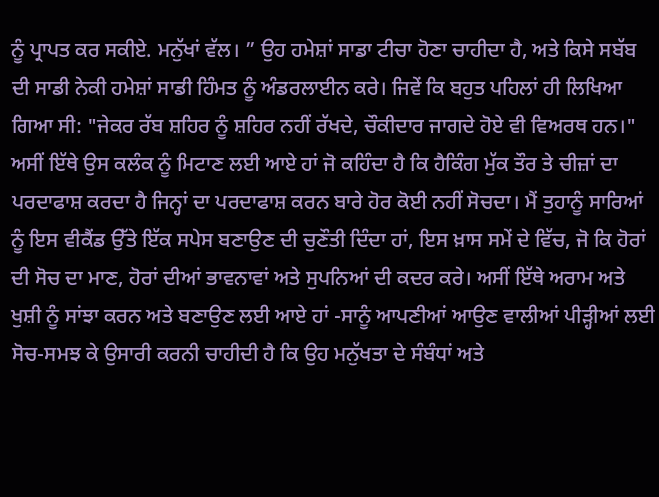ਨੂੰ ਪ੍ਰਾਪਤ ਕਰ ਸਕੀਏ. ਮਨੁੱਖਾਂ ਵੱਲ। ” ਉਹ ਹਮੇਸ਼ਾਂ ਸਾਡਾ ਟੀਚਾ ਹੋਣਾ ਚਾਹੀਦਾ ਹੈ, ਅਤੇ ਕਿਸੇ ਸਬੱਬ ਦੀ ਸਾਡੀ ਨੇਕੀ ਹਮੇਸ਼ਾਂ ਸਾਡੀ ਹਿੰਮਤ ਨੂੰ ਅੰਡਰਲਾਈਨ ਕਰੇ। ਜਿਵੇਂ ਕਿ ਬਹੁਤ ਪਹਿਲਾਂ ਹੀ ਲਿਖਿਆ ਗਿਆ ਸੀ: "ਜੇਕਰ ਰੱਬ ਸ਼ਹਿਰ ਨੂੰ ਸ਼ਹਿਰ ਨਹੀਂ ਰੱਖਦੇ, ਚੌਕੀਦਾਰ ਜਾਗਦੇ ਹੋਏ ਵੀ ਵਿਅਰਥ ਹਨ।"
ਅਸੀਂ ਇੱਥੇ ਉਸ ਕਲੰਕ ਨੂੰ ਮਿਟਾਣ ਲਈ ਆਏ ਹਾਂ ਜੋ ਕਹਿੰਦਾ ਹੈ ਕਿ ਹੈਕਿੰਗ ਮੁੱਕ ਤੌਰ ਤੇ ਚੀਜ਼ਾਂ ਦਾ ਪਰਦਾਫਾਸ਼ ਕਰਦਾ ਹੈ ਜਿਨ੍ਹਾਂ ਦਾ ਪਰਦਾਫਾਸ਼ ਕਰਨ ਬਾਰੇ ਹੋਰ ਕੋਈ ਨਹੀਂ ਸੋਚਦਾ। ਮੈਂ ਤੁਹਾਨੂੰ ਸਾਰਿਆਂ ਨੂੰ ਇਸ ਵੀਕੈਂਡ ਉੱਤੇ ਇੱਕ ਸਪੇਸ ਬਣਾਉਣ ਦੀ ਚੁਣੌਤੀ ਦਿੰਦਾ ਹਾਂ, ਇਸ ਖ਼ਾਸ ਸਮੇਂ ਦੇ ਵਿੱਚ, ਜੋ ਕਿ ਹੋਰਾਂ ਦੀ ਸੋਚ ਦਾ ਮਾਣ, ਹੋਰਾਂ ਦੀਆਂ ਭਾਵਨਾਵਾਂ ਅਤੇ ਸੁਪਨਿਆਂ ਦੀ ਕਦਰ ਕਰੇ। ਅਸੀਂ ਇੱਥੇ ਅਰਾਮ ਅਤੇ ਖੁਸ਼ੀ ਨੂੰ ਸਾਂਝਾ ਕਰਨ ਅਤੇ ਬਣਾਉਣ ਲਈ ਆਏ ਹਾਂ -ਸਾਨੂੰ ਆਪਣੀਆਂ ਆਉਣ ਵਾਲੀਆਂ ਪੀੜ੍ਹੀਆਂ ਲਈ ਸੋਚ-ਸਮਝ ਕੇ ਉਸਾਰੀ ਕਰਨੀ ਚਾਹੀਦੀ ਹੈ ਕਿ ਉਹ ਮਨੁੱਖਤਾ ਦੇ ਸੰਬੰਧਾਂ ਅਤੇ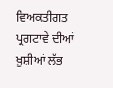ਵਿਅਕਤੀਗਤ ਪ੍ਰਗਟਾਵੇ ਦੀਆਂ ਖ਼ੁਸ਼ੀਆਂ ਲੱਭ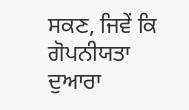ਸਕਣ, ਜਿਵੇਂ ਕਿ ਗੋਪਨੀਯਤਾ ਦੁਆਰਾ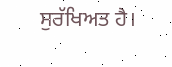ਸੁਰੱਖਿਅਤ ਹੈ।